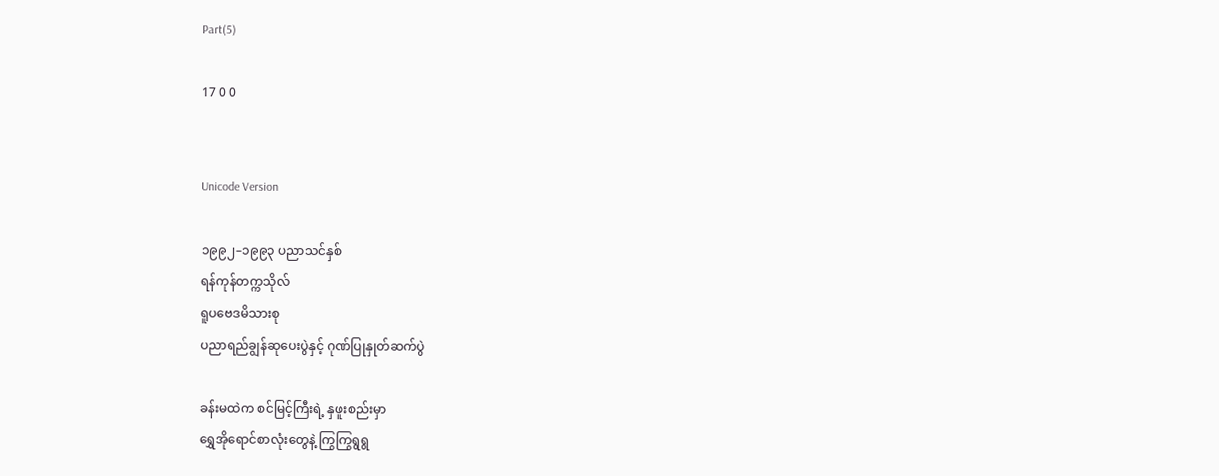Part(5)

17 0 0


Unicode Version

၁၉၉၂–၁၉၉၃ ပညာသင်နှစ်
ရန်ကုန်တက္ကသိုလ်
ရူပဗေဒမိသားစု
ပညာရည်ချွန်ဆုပေးပွဲနှင့် ဂုဏ်ပြုနှုတ်ဆက်ပွဲ

ခန်းမထဲက စင်မြင့်ကြီးရဲ့ နှဖူးစည်းမှာ
ရွှေအိုရောင်စာလုံးတွေနဲ့ ကြွကြွရွရွ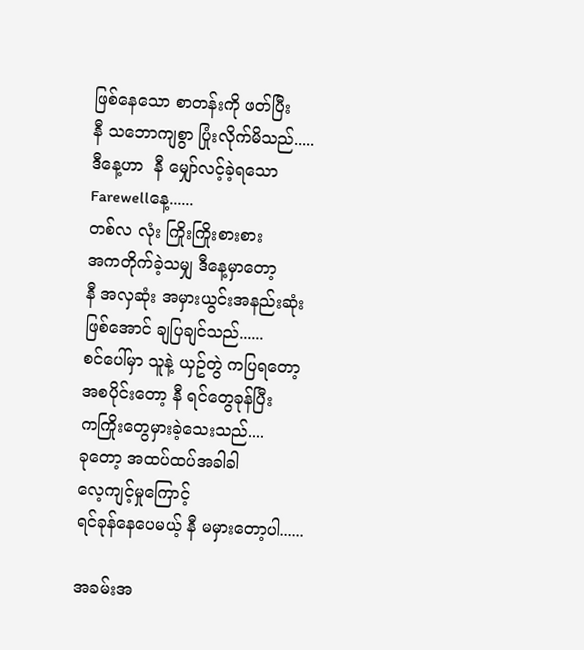ဖြစ်နေသော စာတန်းကို ဖတ်ပြီး
နီ သဘောကျစွာ ပြုံးလိုက်မိသည်.....
ဒီနေ့ဟာ  နီ မျှော်လင့်ခဲ့ရသော
Farewellနေ့......
တစ်လ လုံး ကြိုးကြိုးစားစား
အကတိုက်ခဲ့သမျှ ဒီနေ့မှာတော့
နီ အလှဆုံး အမှားယွင်းအနည်းဆုံး
ဖြစ်အောင် ချပြချင်သည်......
စင်ပေါ်မှာ သူနဲ့ ယှဥ်တွဲ ကပြရတော့
အစပိုင်းတော့ နီ ရင်တွေခုန်ပြီး
ကကြိုးတွေမှားခဲ့သေးသည်....
ခုတော့ အထပ်ထပ်အခါခါ
လေ့ကျင့်မှုကြောင့်
ရင်ခုန်နေပေမယ့် နီ မမှားတော့ပါ......

အခမ်းအ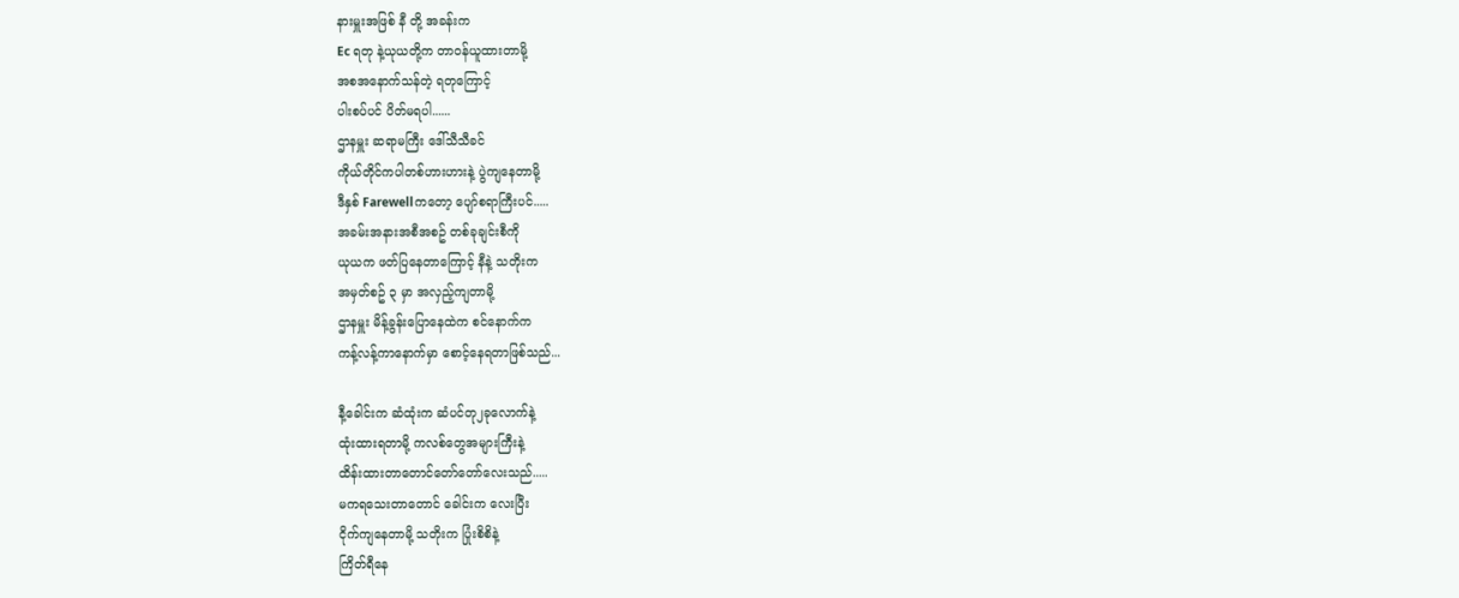နားမှူးအဖြစ် နီ တို့ အခန်းက
Ec ရတု နဲ့ယုယတို့က တာဝန်ယူထားတာမို့
အစအနောက်သန်တဲ့ ရတုကြောင့်
ပါးစပ်ပင် ပိတ်မရပါ......
ဌာနမှူး ဆရာမကြီး ဒေါ်သီသီခင်
ကိုယ်တိုင်ကပါတစ်ဟားဟားနဲ့ ပွဲကျနေတာမို့
ဒီနှစ် Farewellကတော့ ပျော်စရာကြီးပင်.....
အခမ်းအနားအစီအစဥ် တစ်ခုချင်းစီကို
ယုယက ဖတ်ပြနေတာကြောင့် နီနဲ့ သတိုးက
အမှတ်စဥ် ၃ မှာ အလှည့်ကျတာမို့
ဌာနမှူး မိန့်ခွန်းပြောနေထဲက စင်နောက်က
ကန့်လန့်ကာနောက်မှာ စောင့်နေရတာဖြစ်သည်...

နီ့ခေါင်းက ဆံထုံးက ဆံပင်တု၂ခုလောက်နဲ့
ထုံးထားရတာမို့ ကလစ်တွေအများကြီးနဲ့
ထိန်းထားတာတောင်တော်တော်လေးသည်.....
မကရသေးတာတောင် ခေါင်းက လေးပြီး
ငိုက်ကျနေတာမို့ သတိုးက ပြုံးစိစိနဲ့
ကြိတ်ရီနေ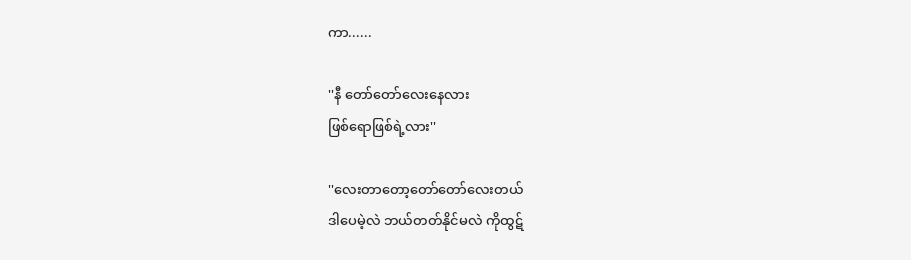ကာ......

''နီ တော်တော်လေးနေလား
ဖြစ်ရောဖြစ်ရဲ့လား''

''လေးတာတော့တော်တော်လေးတယ်
ဒါပေမဲ့လဲ ဘယ်တတ်နိုင်မလဲ ကိုထွဋ်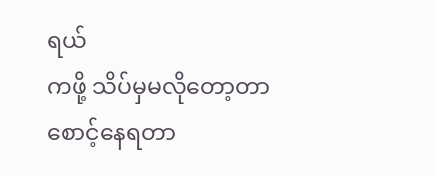ရယ်
ကဖို့ သိပ်မှမလိုတော့တာ
စောင့်နေရတာ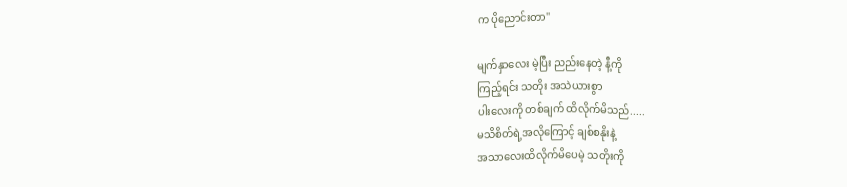က ပိုညောင်းတာ''

မျက်နှာလေး မဲ့ပြီး ညည်းနေတဲ့ နီ့ကို
ကြည့်ရင်း သတိုး အသဲယားစွာ
ပါးလေးကို တစ်ချက် ထိလိုက်မိသည်.....
မသိစိတ်ရဲ့အလိုကြောင့် ချစ်စနိုးနဲ့
အသာလေးထိလိုက်မိပေမဲ့ သတိုးကို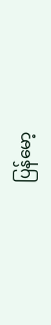ပြန်မော့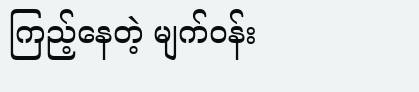ကြည့်နေတဲ့ မျက်ဝန်း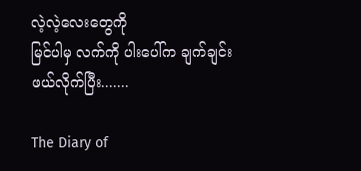လဲ့လဲ့လေးတွေကို
မြင်ပါမှ လက်ကို ပါးပေါ်က ချက်ချင်း
ဖယ်လိုက်ပြီး.......

The Diary of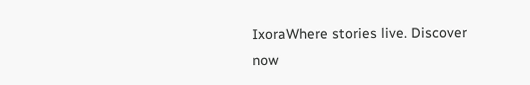IxoraWhere stories live. Discover now